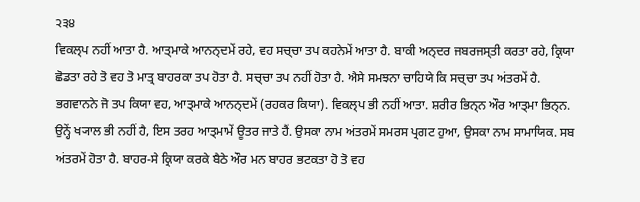੨੩੪
ਵਿਕਲ੍ਪ ਨਹੀਂ ਆਤਾ ਹੈ. ਆਤ੍ਮਾਕੇ ਆਨਨ੍ਦਮੇਂ ਰਹੇ, ਵਹ ਸਚ੍ਚਾ ਤਪ ਕਹਨੇਮੇਂ ਆਤਾ ਹੈ. ਬਾਕੀ ਅਨ੍ਦਰ ਜਬਰਜਸ੍ਤੀ ਕਰਤਾ ਰਹੇ, ਕ੍ਰਿਯਾ ਛੋਡਤਾ ਰਹੇ ਤੋ ਵਹ ਤੋ ਮਾਤ੍ਰ ਬਾਹਰਕਾ ਤਪ ਹੋਤਾ ਹੈ. ਸਚ੍ਚਾ ਤਪ ਨਹੀਂ ਹੋਤਾ ਹੈ. ਐਸੇ ਸਮਝਨਾ ਚਾਹਿਯੇ ਕਿ ਸਚ੍ਚਾ ਤਪ ਅਂਤਰਮੇਂ ਹੈ.
ਭਗਵਾਨਨੇ ਜੋ ਤਪ ਕਿਯਾ ਵਹ, ਆਤ੍ਮਾਕੇ ਆਨਨ੍ਦਮੇਂ (ਰਹਕਰ ਕਿਯਾ). ਵਿਕਲ੍ਪ ਭੀ ਨਹੀਂ ਆਤਾ. ਸ਼ਰੀਰ ਭਿਨ੍ਨ ਔਰ ਆਤ੍ਮਾ ਭਿਨ੍ਨ. ਉਨ੍ਹੇਂ ਖ੍ਯਾਲ ਭੀ ਨਹੀਂ ਹੈ, ਇਸ ਤਰਹ ਆਤ੍ਮਾਮੇਂ ਊਤਰ ਜਾਤੇ ਹੈਂ. ਉਸਕਾ ਨਾਮ ਅਂਤਰਮੇਂ ਸਮਰਸ ਪ੍ਰਗਟ ਹੁਆ, ਉਸਕਾ ਨਾਮ ਸਾਮਾਯਿਕ. ਸਬ ਅਂਤਰਮੇਂ ਹੋਤਾ ਹੈ. ਬਾਹਰ-ਸੇ ਕ੍ਰਿਯਾ ਕਰਕੇ ਬੈਠੇ ਔਰ ਮਨ ਬਾਹਰ ਭਟਕਤਾ ਹੋ ਤੋ ਵਹ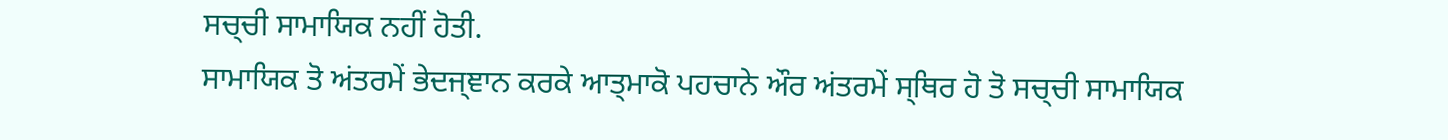ਸਚ੍ਚੀ ਸਾਮਾਯਿਕ ਨਹੀਂ ਹੋਤੀ.
ਸਾਮਾਯਿਕ ਤੋ ਅਂਤਰਮੇਂ ਭੇਦਜ੍ਞਾਨ ਕਰਕੇ ਆਤ੍ਮਾਕੋ ਪਹਚਾਨੇ ਔਰ ਅਂਤਰਮੇਂ ਸ੍ਥਿਰ ਹੋ ਤੋ ਸਚ੍ਚੀ ਸਾਮਾਯਿਕ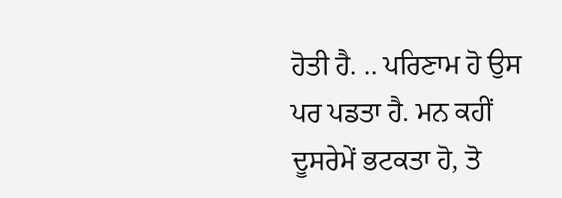ਹੋਤੀ ਹੈ. .. ਪਰਿਣਾਮ ਹੋ ਉਸ ਪਰ ਪਡਤਾ ਹੈ. ਮਨ ਕਹੀਂ ਦੂਸਰੇਮੇਂ ਭਟਕਤਾ ਹੋ, ਤੋ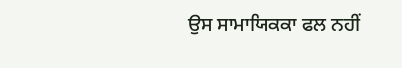ਉਸ ਸਾਮਾਯਿਕਕਾ ਫਲ ਨਹੀਂ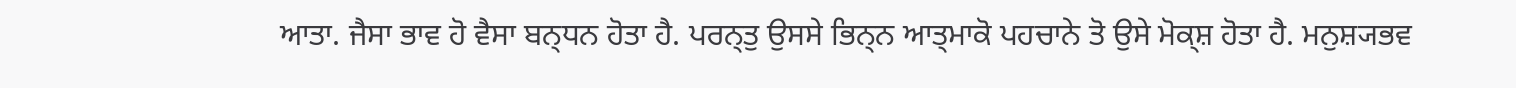ਆਤਾ. ਜੈਸਾ ਭਾਵ ਹੋ ਵੈਸਾ ਬਨ੍ਧਨ ਹੋਤਾ ਹੈ. ਪਰਨ੍ਤੁ ਉਸਸੇ ਭਿਨ੍ਨ ਆਤ੍ਮਾਕੋ ਪਹਚਾਨੇ ਤੋ ਉਸੇ ਮੋਕ੍ਸ਼ ਹੋਤਾ ਹੈ. ਮਨੁਸ਼੍ਯਭਵ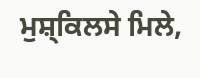ਮੁਸ਼੍ਕਿਲਸੇ ਮਿਲੇ,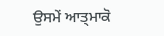ਉਸਮੇਂ ਆਤ੍ਮਾਕੋ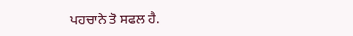ਪਹਚਾਨੇ ਤੋ ਸਫਲ ਹੈ.